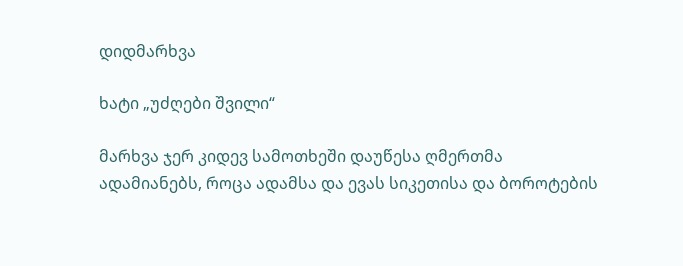დიდმარხვა

ხატი „უძღები შვილი“

მარხვა ჯერ კიდევ სამოთხეში დაუწესა ღმერთმა ადამიანებს, როცა ადამსა და ევას სიკეთისა და ბოროტების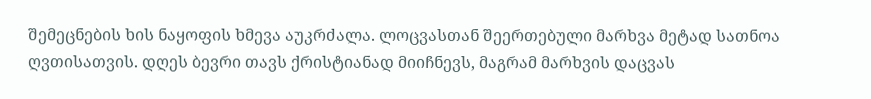შემეცნების ხის ნაყოფის ხმევა აუკრძალა. ლოცვასთან შეერთებული მარხვა მეტად სათნოა ღვთისათვის. დღეს ბევრი თავს ქრისტიანად მიიჩნევს, მაგრამ მარხვის დაცვას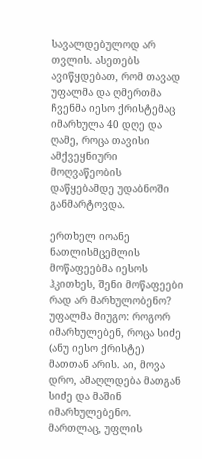სავალდებულოდ არ თვლის. ასეთებს ავიწყდებათ, რომ თავად უფალმა და ღმერთმა ჩვენმა იესო ქრისტემაც იმარხულა 40 დღე და ღამე, როცა თავისი ამქვეყნიური მოღვაწეობის დაწყებამდე უდაბნოში განმარტოვდა.

ერთხელ იოანე ნათლისმცემლის მოწაფეებმა იესოს ჰკითხეს, შენი მოწაფეები რად არ მარხულობენო? უფალმა მიუგო: როგორ იმარხულებენ, როცა სიძე (ანუ იესო ქრისტე) მათთან არის. აი, მოვა დრო, ამაღლდება მათგან სიძე და მაშინ იმარხულებენო. მართლაც, უფლის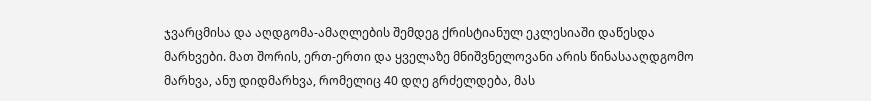ჯვარცმისა და აღდგომა-ამაღლების შემდეგ ქრისტიანულ ეკლესიაში დაწესდა მარხვები. მათ შორის, ერთ-ერთი და ყველაზე მნიშვნელოვანი არის წინასააღდგომო მარხვა, ანუ დიდმარხვა, რომელიც 40 დღე გრძელდება, მას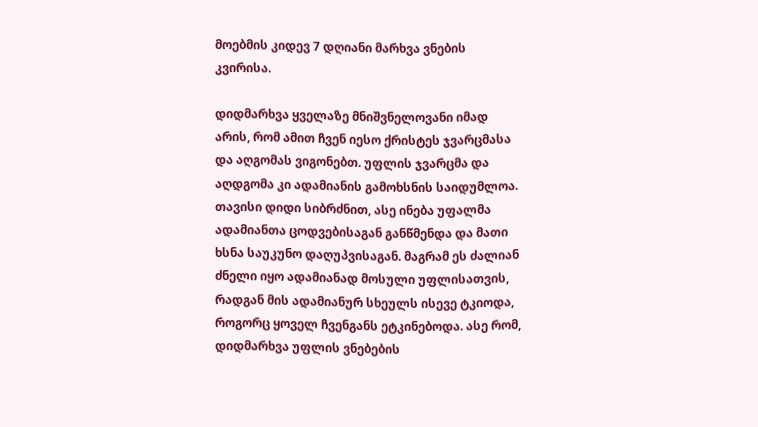მოებმის კიდევ 7 დღიანი მარხვა ვნების კვირისა.

დიდმარხვა ყველაზე მნიშვნელოვანი იმად არის, რომ ამით ჩვენ იესო ქრისტეს ჯვარცმასა და აღგომას ვიგონებთ. უფლის ჯვარცმა და აღდგომა კი ადამიანის გამოხსნის საიდუმლოა. თავისი დიდი სიბრძნით, ასე ინება უფალმა ადამიანთა ცოდვებისაგან განწმენდა და მათი ხსნა საუკუნო დაღუპვისაგან. მაგრამ ეს ძალიან ძნელი იყო ადამიანად მოსული უფლისათვის, რადგან მის ადამიანურ სხეულს ისევე ტკიოდა, როგორც ყოველ ჩვენგანს ეტკინებოდა. ასე რომ, დიდმარხვა უფლის ვნებების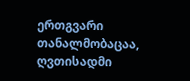ერთგვარი თანალმობაცაა, ღვთისადმი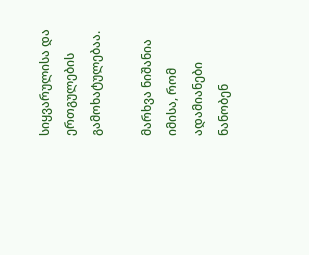სიყვარულისა და ერთგულების გამოხატულებაა.

მარხვა ნიშანია იმისა, რომ ადამიანები ნანობენ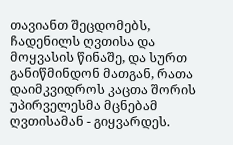თავიანთ შეცდომებს, ჩადენილს ღვთისა და მოყვასის წინაშე, და სურთ განიწმინდონ მათგან, რათა დაიმკვიდროს კაცთა შორის უპირველესმა მცნებამ ღვთისამან - გიყვარდეს.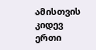ამისთვის კიდევ ერთი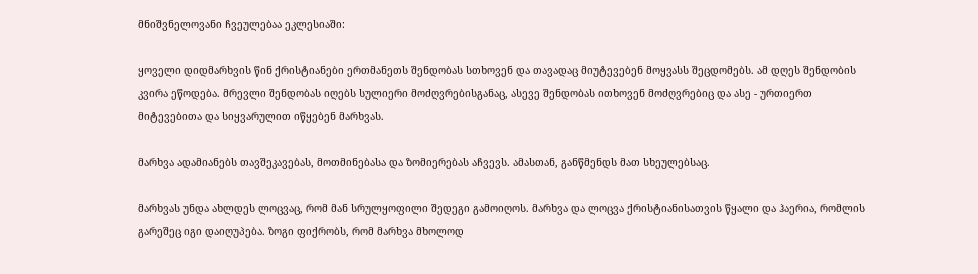მნიშვნელოვანი ჩვეულებაა ეკლესიაში:

ყოველი დიდმარხვის წინ ქრისტიანები ერთმანეთს შენდობას სთხოვენ და თავადაც მიუტევებენ მოყვასს შეცდომებს. ამ დღეს შენდობის კვირა ეწოდება. მრევლი შენდობას იღებს სულიერი მოძღვრებისგანაც, ასევე შენდობას ითხოვენ მოძღვრებიც და ასე - ურთიერთ მიტევებითა და სიყვარულით იწყებენ მარხვას.

მარხვა ადამიანებს თავშეკავებას, მოთმინებასა და ზომიერებას აჩვევს. ამასთან, განწმენდს მათ სხეულებსაც.

მარხვას უნდა ახლდეს ლოცვაც, რომ მან სრულყოფილი შედეგი გამოიღოს. მარხვა და ლოცვა ქრისტიანისათვის წყალი და ჰაერია, რომლის გარეშეც იგი დაიღუპება. ზოგი ფიქრობს, რომ მარხვა მხოლოდ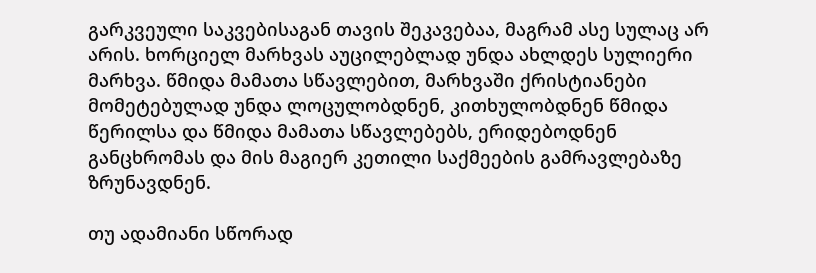გარკვეული საკვებისაგან თავის შეკავებაა, მაგრამ ასე სულაც არ არის. ხორციელ მარხვას აუცილებლად უნდა ახლდეს სულიერი მარხვა. წმიდა მამათა სწავლებით, მარხვაში ქრისტიანები მომეტებულად უნდა ლოცულობდნენ, კითხულობდნენ წმიდა წერილსა და წმიდა მამათა სწავლებებს, ერიდებოდნენ განცხრომას და მის მაგიერ კეთილი საქმეების გამრავლებაზე ზრუნავდნენ.

თუ ადამიანი სწორად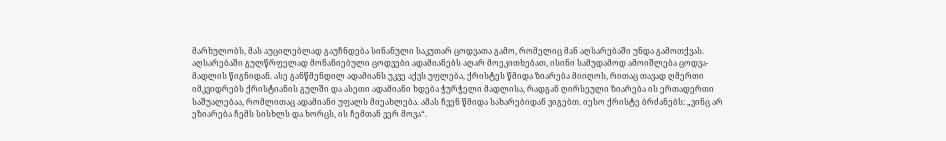მარხულობს, მას აუცილებლად გაუჩნდება სინანული საკუთარ ცოდვათა გამო, რომელიც მან აღსარებაში უნდა გამოთქვას. აღსარებაში გულწრფელად მონანიებული ცოდვები ადამიანებს აღარ მოეკითხებათ, ისინი სამუდამოდ ამოიშლება ცოდვა-მადლის წიგნიდან. ასე განწმენდილ ადამიანს უკვე აქვს უფლება, ქრისტეს წმიდა ზიარება მიიღოს, რითაც თავად ღმერთი იმკვიდრებს ქრისტიანის გულში და ასეთი ადამიანი ხდება ჭურჭელი მადლისა, რადგან ღირსეული ზიარება ის ერთადერთი საშუალებაა, რომლითაც ადამიანი უფალს მიეახლება. ამას ჩვენ წმიდა სახარებიდან ვიგებთ. იესო ქრისტე ბრძანებს: „ვინც არ ეზიარება ჩემს სისხლს და ხორცს, ის ჩემთან ვერ მოვა“.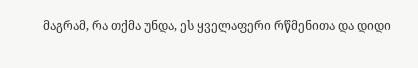მაგრამ, რა თქმა უნდა, ეს ყველაფერი რწმენითა და დიდი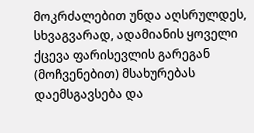მოკრძალებით უნდა აღსრულდეს, სხვაგვარად, ადამიანის ყოველი ქცევა ფარისევლის გარეგან (მოჩვენებით) მსახურებას დაემსგავსება და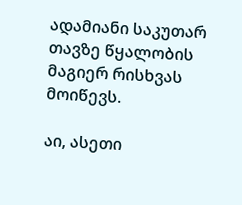ადამიანი საკუთარ თავზე წყალობის მაგიერ რისხვას მოიწევს.

აი, ასეთი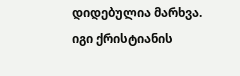დიდებულია მარხვა. იგი ქრისტიანის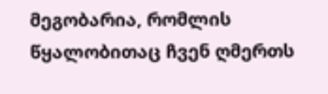მეგობარია, რომლის წყალობითაც ჩვენ ღმერთს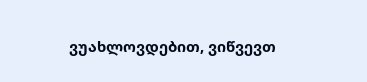ვუახლოვდებით, ვიწვევთ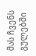მას ჩვენს გულებში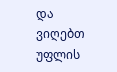და ვიღებთ უფლის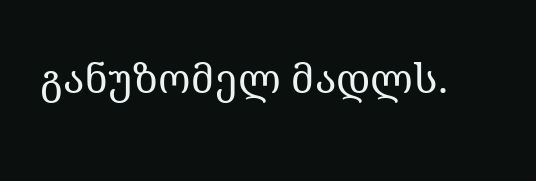განუზომელ მადლს.